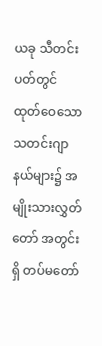ယခု သီတင်းပတ်တွင် ထုတ်ဝေသော သတင်းဂျာနယ်များ၌ အမျိုးသားလွှတ်တော် အတွင်းရှိ တပ်မတော်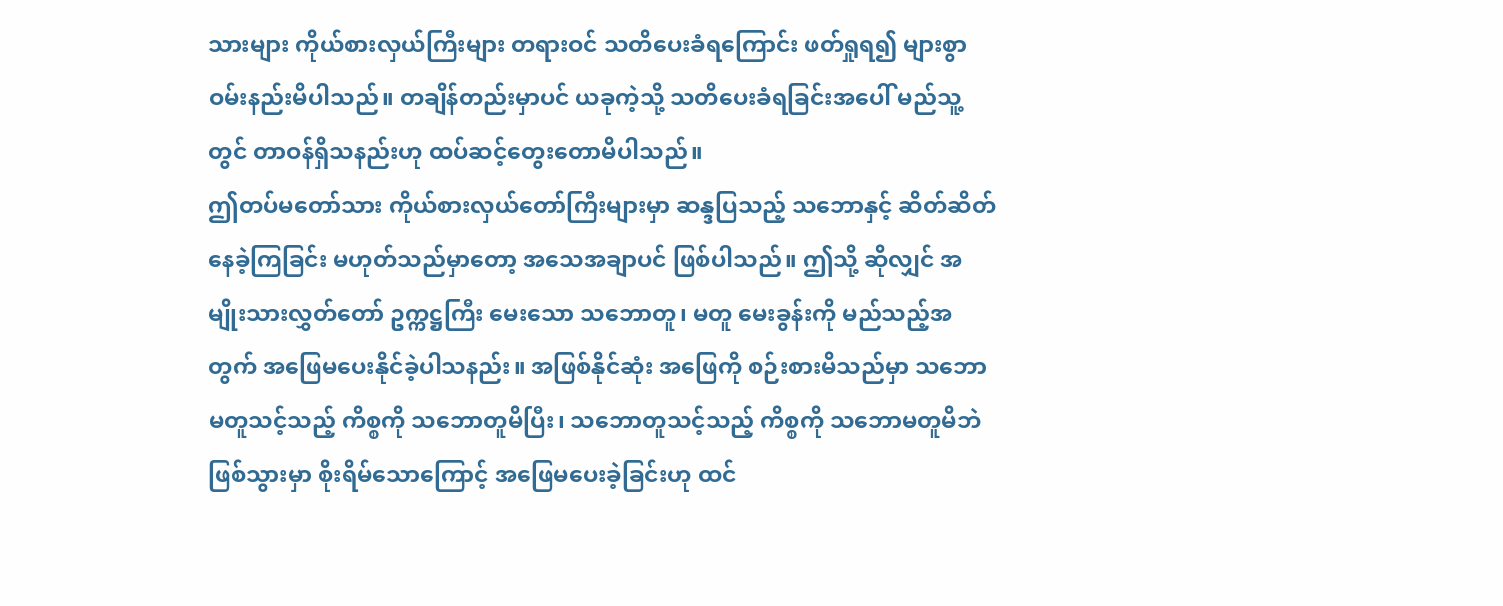သားများ ကိုယ်စားလှယ်ကြီးများ တရားဝင် သတိပေးခံရကြောင်း ဖတ်ရှုရ၍ များစွာ ဝမ်းနည်းမိပါသည်။ တချိန်တည်းမှာပင် ယခုကဲ့သို့ သတိပေးခံရခြင်းအပေါ် မည်သူ့တွင် တာဝန်ရှိသနည်းဟု ထပ်ဆင့်တွေးတောမိပါသည်။
ဤတပ်မတော်သား ကိုယ်စားလှယ်တော်ကြီးများမှာ ဆန္ဒပြသည့် သဘောနှင့် ဆိတ်ဆိတ်နေခဲ့ကြခြင်း မဟုတ်သည်မှာတော့ အသေအချာပင် ဖြစ်ပါသည်။ ဤသို့ ဆိုလျှင် အမျိုးသားလွှတ်တော် ဥက္ကဋ္ဌကြီး မေးသော သဘောတူ၊ မတူ မေးခွန်းကို မည်သည့်အတွက် အဖြေမပေးနိုင်ခဲ့ပါသနည်း။ အဖြစ်နိုင်ဆုံး အဖြေကို စဉ်းစားမိသည်မှာ သဘောမတူသင့်သည့် ကိစ္စကို သဘောတူမိပြီး၊ သဘောတူသင့်သည့် ကိစ္စကို သဘောမတူမိဘဲ ဖြစ်သွားမှာ စိုးရိမ်သောကြောင့် အဖြေမပေးခဲ့ခြင်းဟု ထင်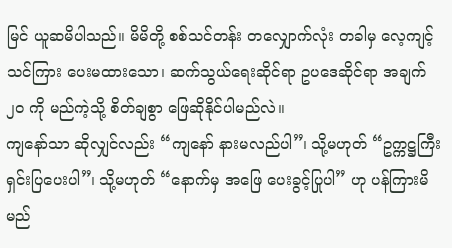မြင် ယူဆမိပါသည်။ မိမိတို့ စစ်သင်တန်း တလျှောက်လုံး တခါမှ လေ့ကျင့်သင်ကြား ပေးမထားသော၊ ဆက်သွယ်ရေးဆိုင်ရာ ဥပဒေဆိုင်ရာ အချက် ၂၀ ကို မည်ကဲ့သို့ စိတ်ချစွာ ဖြေဆိုနိုင်ပါမည်လဲ။
ကျနော်သာ ဆိုလျှင်လည်း “ကျနော် နားမလည်ပါ”၊ သို့မဟုတ် “ဥက္ကဋ္ဌကြီး ရှင်းပြပေးပါ”၊ သို့မဟုတ် “နောက်မှ အဖြေ ပေးခွင့်ပြုပါ” ဟု ပန်ကြားမိမည်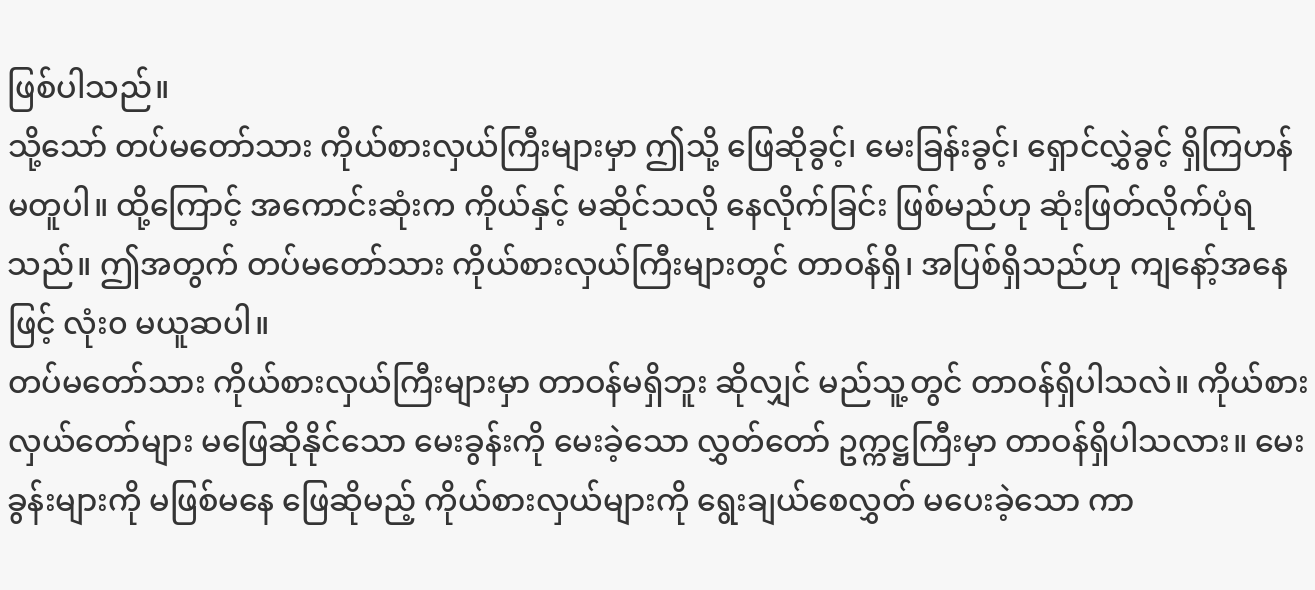ဖြစ်ပါသည်။
သို့သော် တပ်မတော်သား ကိုယ်စားလှယ်ကြီးများမှာ ဤသို့ ဖြေဆိုခွင့်၊ မေးခြန်းခွင့်၊ ရှောင်လွှဲခွင့် ရှိကြဟန် မတူပါ။ ထို့ကြောင့် အကောင်းဆုံးက ကိုယ်နှင့် မဆိုင်သလို နေလိုက်ခြင်း ဖြစ်မည်ဟု ဆုံးဖြတ်လိုက်ပုံရသည်။ ဤအတွက် တပ်မတော်သား ကိုယ်စားလှယ်ကြီးများတွင် တာဝန်ရှိ၊ အပြစ်ရှိသည်ဟု ကျနော့်အနေဖြင့် လုံး၀ မယူဆပါ။
တပ်မတော်သား ကိုယ်စားလှယ်ကြီးများမှာ တာဝန်မရှိဘူး ဆိုလျှင် မည်သူ့တွင် တာဝန်ရှိပါသလဲ။ ကိုယ်စားလှယ်တော်များ မဖြေဆိုနိုင်သော မေးခွန်းကို မေးခဲ့သော လွှတ်တော် ဥက္ကဋ္ဌကြီးမှာ တာဝန်ရှိပါသလား။ မေးခွန်းများကို မဖြစ်မနေ ဖြေဆိုမည့် ကိုယ်စားလှယ်များကို ရွေးချယ်စေလွှတ် မပေးခဲ့သော ကာ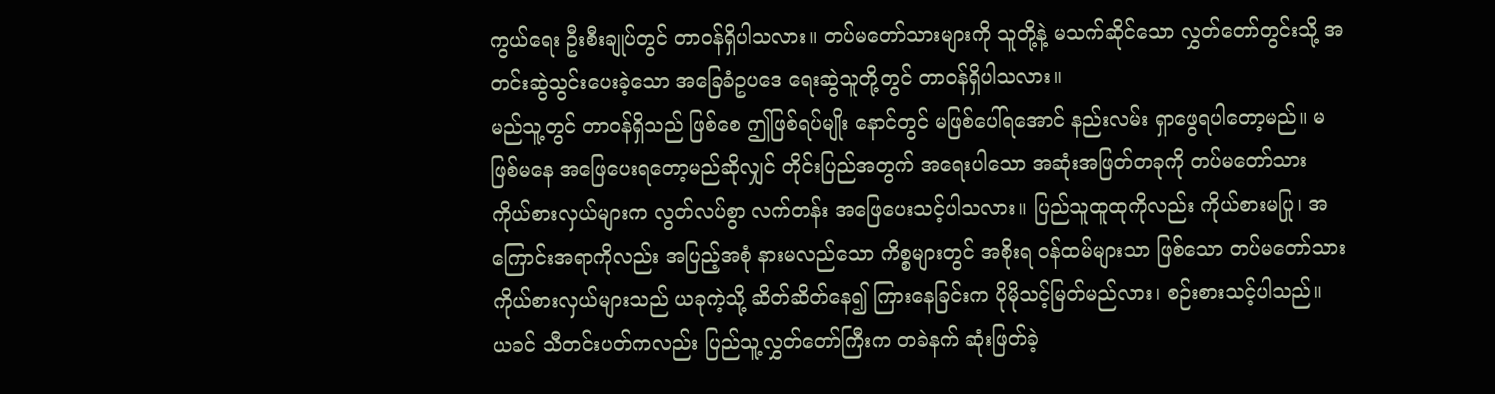ကွယ်ရေး ဦးစီးချုပ်တွင် တာဝန်ရှိပါသလား။ တပ်မတော်သားများကို သူတို့နဲ့ မသက်ဆိုင်သော လွှတ်တော်တွင်းသို့ အတင်းဆွဲသွင်းပေးခဲ့သော အခြေခံဥပဒေ ရေးဆွဲသူတို့တွင် တာဝန်ရှိပါသလား။
မည်သူ့တွင် တာဝန်ရှိသည် ဖြစ်စေ ဤဖြစ်ရပ်မျိုး နောင်တွင် မဖြစ်ပေါ်ရအောင် နည်းလမ်း ရှာဖွေရပါတော့မည်။ မဖြစ်မနေ အဖြေပေးရတော့မည်ဆိုလျှင် တိုင်းပြည်အတွက် အရေးပါသော အဆုံးအဖြတ်တခုကို တပ်မတော်သား ကိုယ်စားလှယ်များက လွတ်လပ်စွာ လက်တန်း အဖြေပေးသင့်ပါသလား။ ပြည်သူထူထုကိုလည်း ကိုယ်စားမပြု၊ အကြောင်းအရာကိုလည်း အပြည့်အစုံ နားမလည်သော ကိစ္စများတွင် အစိုးရ ဝန်ထမ်များသာ ဖြစ်သော တပ်မတော်သား ကိုယ်စားလှယ်များသည် ယခုကဲ့သို့ ဆိတ်ဆိတ်နေ၍ ကြားနေခြင်းက ပိုမိုသင့်မြတ်မည်လား၊ စဉ်းစားသင့်ပါသည်။
ယခင် သီတင်းပတ်ကလည်း ပြည်သူ့လွှတ်တော်ကြီးက တခဲနက် ဆုံးဖြတ်ခဲ့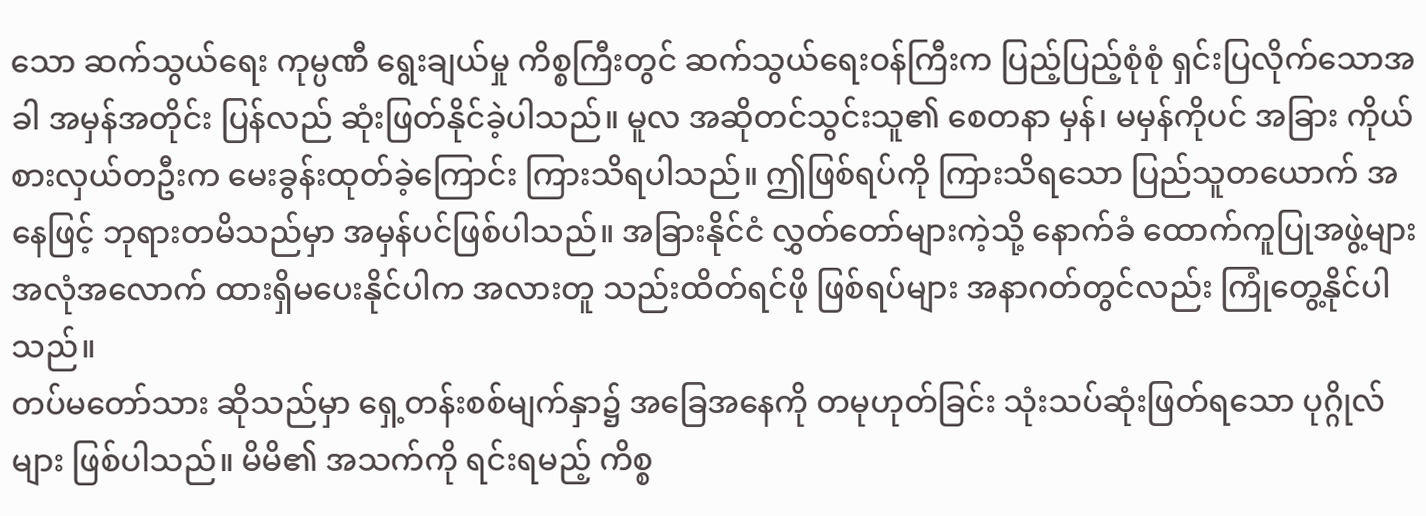သော ဆက်သွယ်ရေး ကုမ္ပဏီ ရွေးချယ်မှု ကိစ္စကြီးတွင် ဆက်သွယ်ရေးဝန်ကြီးက ပြည့်ပြည့်စုံစုံ ရှင်းပြလိုက်သောအခါ အမှန်အတိုင်း ပြန်လည် ဆုံးဖြတ်နိုင်ခဲ့ပါသည်။ မူလ အဆိုတင်သွင်းသူ၏ စေတနာ မှန်၊ မမှန်ကိုပင် အခြား ကိုယ်စားလှယ်တဦးက မေးခွန်းထုတ်ခဲ့ကြောင်း ကြားသိရပါသည်။ ဤဖြစ်ရပ်ကို ကြားသိရသော ပြည်သူတယောက် အနေဖြင့် ဘုရားတမိသည်မှာ အမှန်ပင်ဖြစ်ပါသည်။ အခြားနိုင်ငံ လွှတ်တော်များကဲ့သို့ နောက်ခံ ထောက်ကူပြုအဖွဲ့များ အလုံအလောက် ထားရှိမပေးနိုင်ပါက အလားတူ သည်းထိတ်ရင်ဖို ဖြစ်ရပ်များ အနာဂတ်တွင်လည်း ကြုံတွေ့နိုင်ပါသည်။
တပ်မတော်သား ဆိုသည်မှာ ရှေ့တန်းစစ်မျက်နှာ၌ အခြေအနေကို တမုဟုတ်ခြင်း သုံးသပ်ဆုံးဖြတ်ရသော ပုဂ္ဂိုလ်များ ဖြစ်ပါသည်။ မိမိ၏ အသက်ကို ရင်းရမည့် ကိစ္စ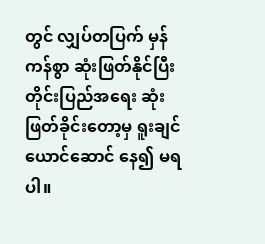တွင် လျှပ်တပြက် မှန်ကန်စွာ ဆုံးဖြတ်နိုင်ပြီး တိုင်းပြည်အရေး ဆုံးဖြတ်ခိုင်းတော့မှ ရူးချင်ယောင်ဆောင် နေ၍ မရပါ။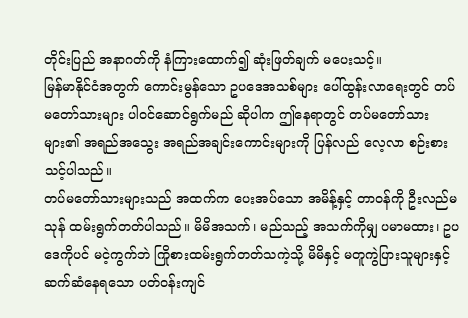တိုင်းပြည် အနာဂတ်ကို နံကြားထောက်၍ ဆုံးဖြတ်ချက် မပေးသင့်။
မြန်မာနိုင်ငံအတွက် ကောင်းမွန်သော ဥပဒေအသစ်များ ပေါ်ထွန်းလာရေးတွင် တပ်မတော်သားများ ပါဝင်ဆောင်ရွက်မည် ဆိုပါက ဤနေရာတွင် တပ်မတော်သားများ၏ အရည်အသွေး အရည်အချင်းကောင်းများကို ပြန်လည် လေ့လာ စဉ်းစားသင့်ပါသည်။
တပ်မတော်သားများသည် အထက်က ပေးအပ်သော အမိန့်နှင့် တာဝန်ကို ဦးလည်မသုန် ထမ်းရွက်တတ်ပါသည်။ မိမိအသက်၊ မည်သည့် အသက်ကိုမျှ ပမာမထား၊ ဥပဒေကိုပင် မငဲ့ကွက်ဘဲ ကြိုစားထမ်းရွက်တတ်သကဲ့သို့ မိမိနှင့် မတူကွဲပြားသူများနှင့် ဆက်ဆံနေရသော ပတ်ဝန်းကျင်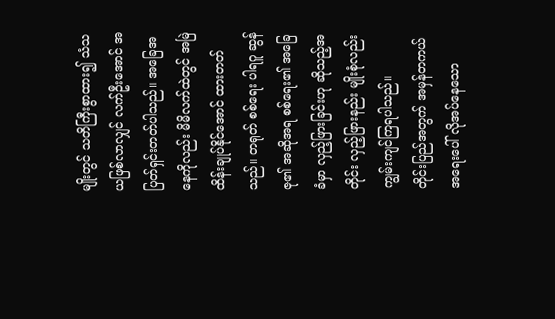မျိုးတွင် သတိကြီးစွာထား၍ သံသယဖြစ်လာလျှင် လက်ဦးအောင် အပြတ်ရှင်းတတ်ပါသည်။ အခြေအနေကိုလည်း မိမိလက်ထဲတွင် အမြဲထိန်းချုပ်နိုင်အောင် ထားတတ်သည်။ တရုတ် စစ်ရေး ပါရဂူ ဆွန်ဇု၏ အဆိုအရ စစ်ရေး၏ အခြေခံမှာ လှည့်ဖြားခြင်းဟု ဆိုသည့်အတိုင်း လှည့်ဖြားနည်း မျိုးစုံလည်း ကျွမ်းကျင်ကြရပါသည်။
တိုင်းပြည်အတွက် အမှန်တကယ် အရေးပေါ် လိုအပ်နေသော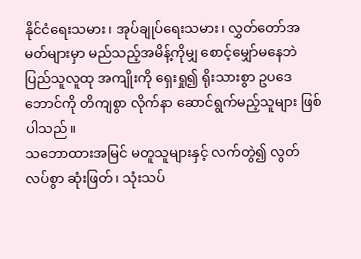နိုင်ငံရေးသမား၊ အုပ်ချုပ်ရေးသမား၊ လွှတ်တော်အမတ်များမှာ မည်သည့်အမိန့်ကိုမျှ စောင့်မျှော်မနေဘဲ ပြည်သူလူထု အကျိုးကို ရှေးရှု၍ ရိုးသားစွာ ဥပဒေဘောင်ကို တိကျစွာ လိုက်နာ ဆောင်ရွက်မည့်သူများ ဖြစ်ပါသည်။
သဘောထားအမြင် မတူသူများနှင့် လက်တွဲ၍ လွတ်လပ်စွာ ဆုံးဖြတ်၊ သုံးသပ်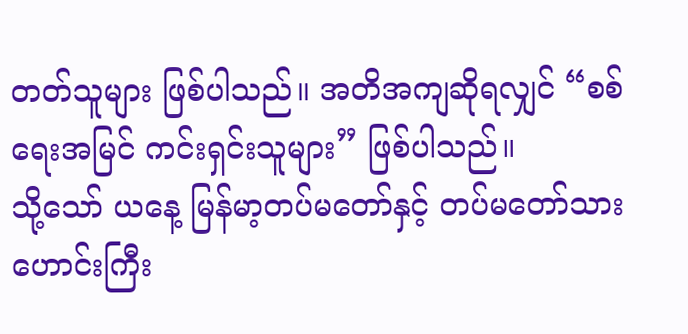တတ်သူများ ဖြစ်ပါသည်။ အတိအကျဆိုရလျှင် “စစ်ရေးအမြင် ကင်းရှင်းသူများ” ဖြစ်ပါသည်။
သို့သော် ယနေ့ မြန်မာ့တပ်မတော်နှင့် တပ်မတော်သားဟောင်းကြီး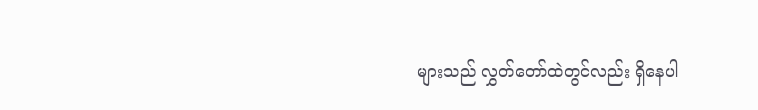များသည် လွှတ်တော်ထဲတွင်လည်း ရှိနေပါ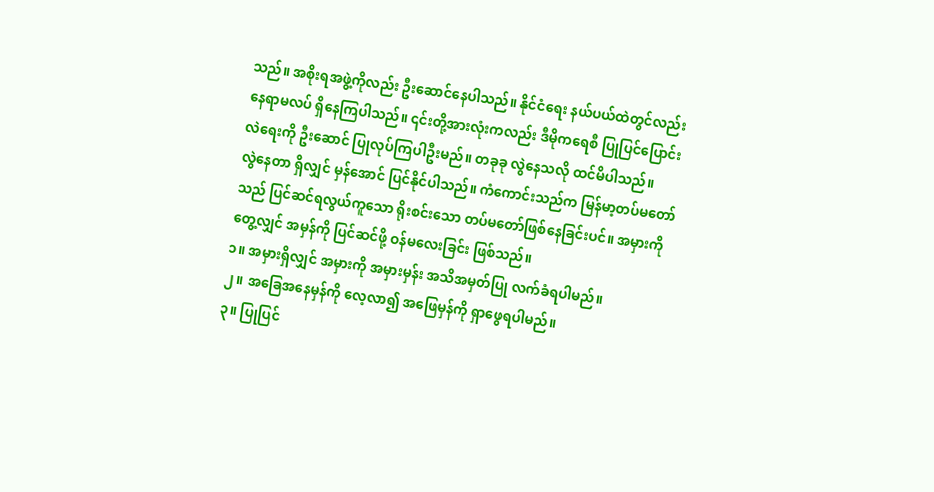သည်။ အစိုးရအဖွဲ့ကိုလည်း ဦးဆောင်နေပါသည်။ နိုင်ငံရေး နယ်ပယ်ထဲတွင်လည်း နေရာမလပ် ရှိနေကြပါသည်။ ၎င်းတို့အားလုံးကလည်း ဒီမိုကရေစီ ပြုပြင်ပြောင်းလဲရေးကို ဦးဆောင် ပြုလုပ်ကြပါဦးမည်။ တခုခု လွဲနေသလို ထင်မိပါသည်။
လွဲနေတာ ရှိလျှင် မှန်အောင် ပြင်နိုင်ပါသည်။ ကံကောင်းသည်က မြန်မာ့တပ်မတော်သည် ပြင်ဆင်ရလွယ်ကူသော ရိုးစင်းသော တပ်မတော်ဖြစ်နေခြင်းပင်။ အမှားကို တွေ့လျှင် အမှန်ကို ပြင်ဆင်ဖို့ ဝန်မလေးခြင်း ဖြစ်သည်။
၁။ အမှားရှိလျှင် အမှားကို အမှားမှန်း အသိအမှတ်ပြု လက်ခံရပါမည်။
၂။ အခြေအနေမှန်ကို လေ့လာ၍ အဖြေမှန်ကို ရှာဖွေရပါမည်။
၃။ ပြုပြင်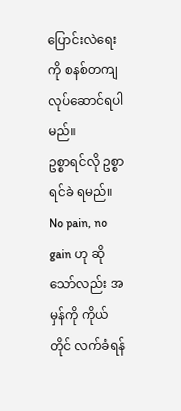ပြောင်းလဲရေးကို စနစ်တကျ လုပ်ဆောင်ရပါမည်။
ဥစ္စာရင်လို ဥစ္စာရင်ခဲ ရမည်။ No pain, no gain ဟု ဆိုသော်လည်း အမှန်ကို ကိုယ်တိုင် လက်ခံရန်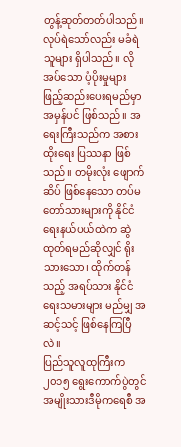တွန့်ဆုတ်တတ်ပါသည်။ လုပ်ရဲသော်လည်း မခံရဲသူများ ရှိပါသည်။ လိုအပ်သော ပံ့ပိုးမှုများ ဖြည့်ဆည်းပေးရမည်မှာ အမှန်ပင် ဖြစ်သည်။ အရေးကြီးသည်က အစားထိုးရေး ပြဿနာ ဖြစ်သည်။ တမိုးလုံး ဖျောက်ဆိပ် ဖြစ်နေသော တပ်မတော်သားများကို နိုင်ငံရေးနယ်ပယ်ထဲက ဆွဲထုတ်ရမည်ဆိုလျှင် ရိုးသားသော၊ ထိုက်တန်သည့် အရပ်သား နိုင်ငံရေးသမားများ မည်မျှ အဆင့်သင့် ဖြစ်နေကြပြီလဲ။
ပြည်သူလူထုကြီးက ၂၀၁၅ ရွေးကောက်ပွဲတွင် အမျိုးသားဒီမိုကရေစီ အ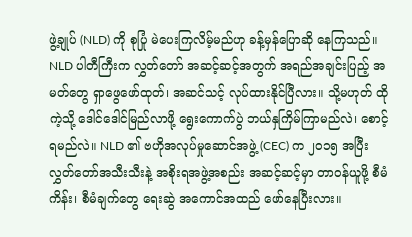ဖွဲ့ချုပ် (NLD) ကို စုပြုံ မဲပေးကြလိမ့်မည်ဟု ခန့်မှန်ပြောဆို နေကြသည်။ NLD ပါတီကြီးက လွှတ်တော် အဆင့်ဆင့်အတွက် အရည်အချင်းပြည့် အမတ်တွေ ရှာဖွေဖော်ထုတ်၊ အဆင်သင့် လုပ်ထားနိုင်ပြီလား။ သို့မဟုတ် ထိုကဲ့သို့ ဒေါင်ဒေါင်မြည်လာဖို့ ရွေးကောက်ပွဲ ဘယ်နှကြိမ်ကြာမည်လဲ၊ စောင့်ရမည်လဲ။ NLD ၏ ဗဟိုအလုပ်မှုဆောင်အဖွဲ့ (CEC) က ၂၀၁၅ အပြီး လွှတ်တော်အသီးသီးနဲ့ အစိုးရအဖွဲ့အစည်း အဆင့်ဆင့်မှာ တာဝန်ယူဖို့ စီမံကိန်း၊ စီမံချက်တွေ ရေးဆွဲ အကောင်အထည် ဖော်နေပြီးလား။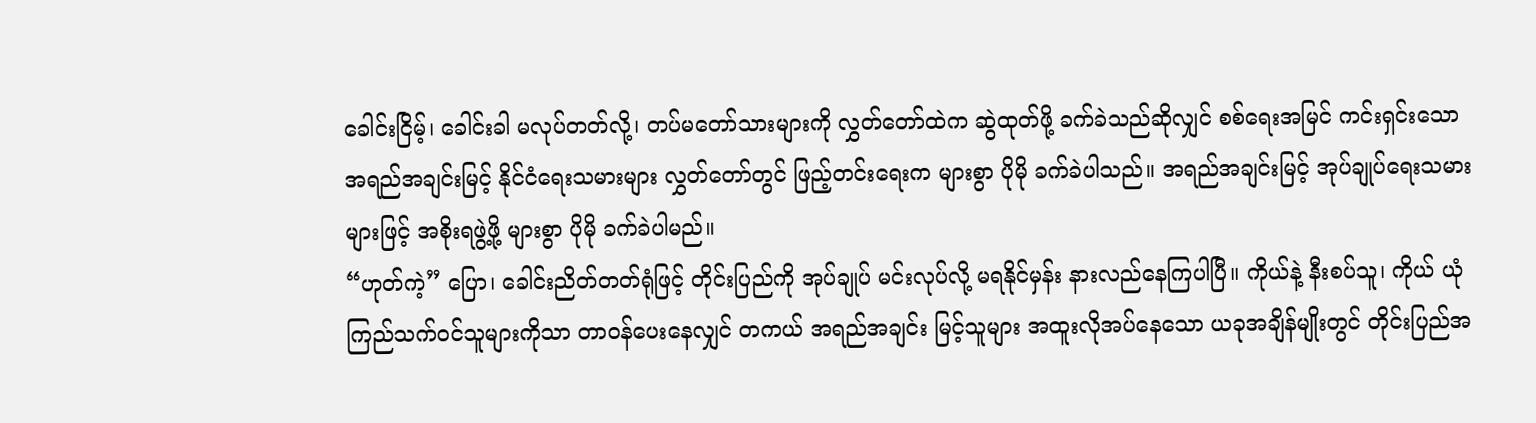ခေါင်းငြိမ့်၊ ခေါင်းခါ မလုပ်တတ်လို့၊ တပ်မတော်သားများကို လွှတ်တော်ထဲက ဆွဲထုတ်ဖို့ ခက်ခဲသည်ဆိုလျှင် စစ်ရေးအမြင် ကင်းရှင်းသော အရည်အချင်းမြင့် နိုင်ငံရေးသမားများ လွှတ်တော်တွင် ဖြည့်တင်းရေးက များစွာ ပိုမို ခက်ခဲပါသည်။ အရည်အချင်းမြင့် အုပ်ချုပ်ရေးသမားများဖြင့် အစိုးရဖွဲ့ဖို့ များစွာ ပိုမို ခက်ခဲပါမည်။
“ဟုတ်ကဲ့” ပြော၊ ခေါင်းညိတ်တတ်ရုံဖြင့် တိုင်းပြည်ကို အုပ်ချုပ် မင်းလုပ်လို့ မရနိုင်မှန်း နားလည်နေကြပါပြီ။ ကိုယ်နဲ့ နီးစပ်သူ၊ ကိုယ် ယုံကြည်သက်ဝင်သူများကိုသာ တာဝန်ပေးနေလျှင် တကယ် အရည်အချင်း မြင့်သူများ အထူးလိုအပ်နေသော ယခုအချိန်မျိုးတွင် တိုင်းပြည်အ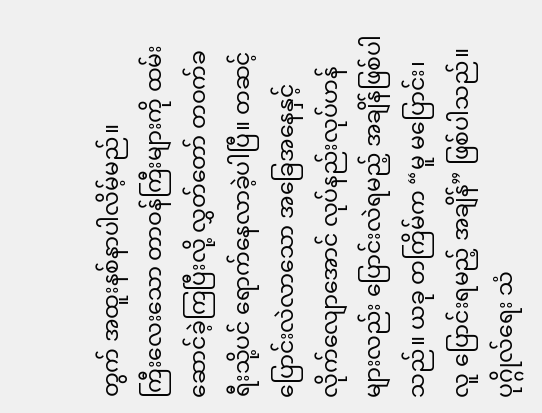တွက် အထူးနစ်နာပါလိမ့်မည်။
ကြီးလေးသော တာဝန်ကြီးများကို ထမ်းဆောင်ခဲ့ကြပြီးလို့ လွှတ်တော် တဝက်ခရီးသို့ပင် ရောက်နေလာခဲ့ပါပြီ။ တဆင့် ပြောင်းလဲလာသော အခြေအနေနှင့် လိုက်လျောအောင် လုပ်နည်းလုပ်ဟန်များလည်း ပြောင်းလဲရမည့် အချိန်ဖြစ်ပါသည်။ ယခု တကြိမ်က “မူ မပြောင်း၊ လူ ပြောင်းရမည့် အချိန်” ဖြစ်ပါသည်။ ပုဂ္ဂိုလ်ရေး သံ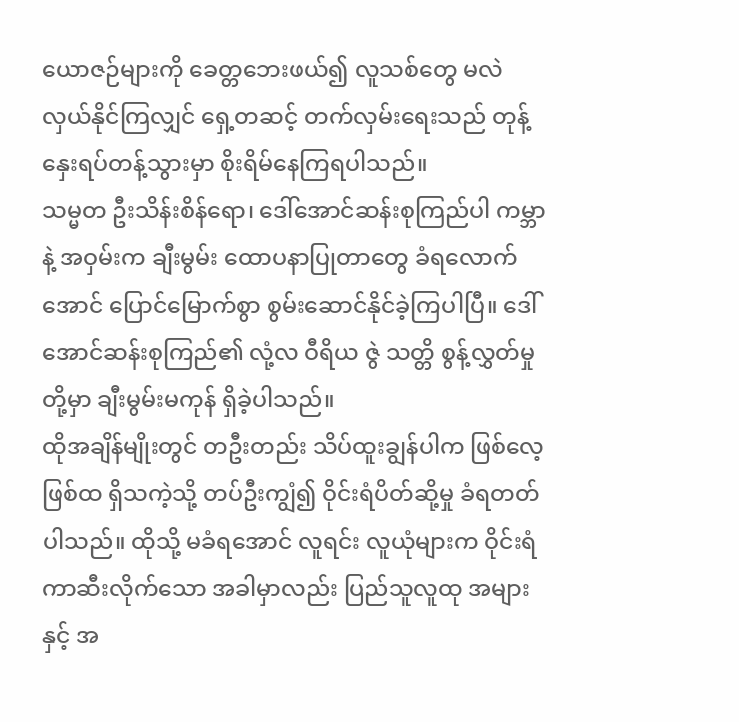ယောဇဉ်များကို ခေတ္တဘေးဖယ်၍ လူသစ်တွေ မလဲလှယ်နိုင်ကြလျှင် ရှေ့တဆင့် တက်လှမ်းရေးသည် တုန့်နှေးရပ်တန့်သွားမှာ စိုးရိမ်နေကြရပါသည်။
သမ္မတ ဦးသိန်းစိန်ရော၊ ဒေါ်အောင်ဆန်းစုကြည်ပါ ကမ္ဘာနဲ့ အဝှမ်းက ချီးမွမ်း ထောပနာပြုတာတွေ ခံရလောက်အောင် ပြောင်မြောက်စွာ စွမ်းဆောင်နိုင်ခဲ့ကြပါပြီ။ ဒေါ်အောင်ဆန်းစုကြည်၏ လုံ့လ ဝီရိယ ဇွဲ သတ္တိ စွန့်လွှတ်မှုတို့မှာ ချီးမွမ်းမကုန် ရှိခဲ့ပါသည်။
ထိုအချိန်မျိုးတွင် တဦးတည်း သိပ်ထူးချွန်ပါက ဖြစ်လေ့ဖြစ်ထ ရှိသကဲ့သို့ တပ်ဦးကျွံ၍ ဝိုင်းရံပိတ်ဆို့မှု ခံရတတ်ပါသည်။ ထိုသို့ မခံရအောင် လူရင်း လူယုံများက ဝိုင်းရံကာဆီးလိုက်သော အခါမှာလည်း ပြည်သူလူထု အများနှင့် အ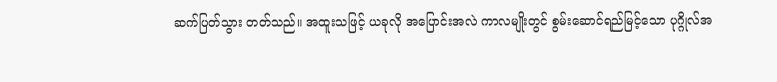ဆက်ပြတ်သွား တတ်သည်။ အထူးသဖြင့် ယခုလို အပြောင်းအလဲ ကာလမျိုးတွင် စွမ်းဆောင်ရည်မြင့်သော ပုဂ္ဂိုလ်အ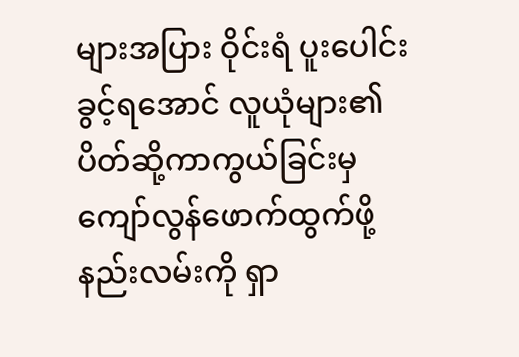များအပြား ဝိုင်းရံ ပူးပေါင်းခွင့်ရအောင် လူယုံများ၏ ပိတ်ဆို့ကာကွယ်ခြင်းမှ ကျော်လွန်ဖောက်ထွက်ဖို့ နည်းလမ်းကို ရှာ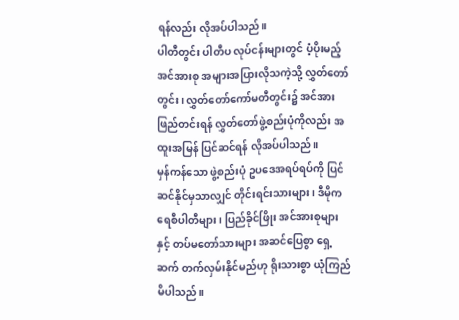ရန်လည်း လိုအပ်ပါသည်။
ပါတီတွင်း ပါတီပ လုပ်ငန်းများတွင် ပံ့ပိုးမည့် အင်အားစု အများအပြားလိုသကဲ့သို့ လွှတ်တော်တွင်း၊ လွှတ်တော်ကော်မတီတွင်း၌ အင်အားဖြည်တင်းရန် လွှတ်တော်ဖွဲ့စည်းပုံကိုလည်း အထူးအမြန် ပြင်ဆင်ရန် လိုအပ်ပါသည်။
မှန်ကန်သော ဖွဲ့စည်းပုံ ဥပဒေအရပ်ရပ်ကို ပြင်ဆင်နိုင်မှသာလျှင် တိုင်းရင်းသားများ၊ ဒီမိုကရေစီပါတီများ၊ ပြည်ခိုင်ဖြိုး အင်အားစုများနှင့် တပ်မတော်သားများ အဆင်ပြေစွာ ရှေ့ဆက် တက်လှမ်းနိုင်မည်ဟု ရိုးသားစွာ ယုံကြည်မိပါသည်။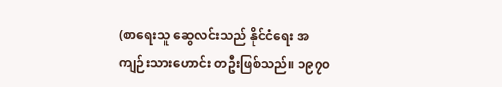(စာရေးသူ ဆွေလင်းသည် နိုင်ငံရေး အကျဉ်းသားဟောင်း တဦးဖြစ်သည်။ ၁၉၇၀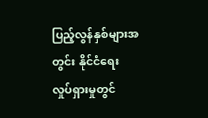ပြည့်လွန်နှစ်များအတွင်း နိုင်ငံရေး လှုပ်ရှားမှုတွင်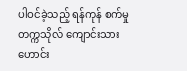ပါဝင်ခဲ့သည့် ရန်ကုန် စက်မှုတက္ကသိုလ် ကျောင်းသားဟောင်း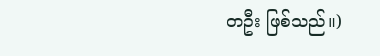တဦး ဖြစ်သည်။)